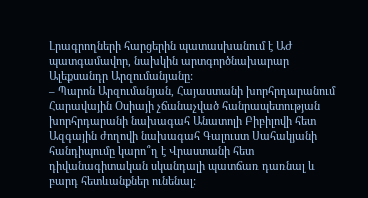Լրագրողների հարցերին պատասխանում է ԱԺ պատգամավոր, նախկին արտգործնախարար Ալեքսանդր Արզումանյանը:
– Պարոն Արզումանյան, Հայաստանի խորհրդարանում Հարավային Օսիայի չճանաչված հանրապետության խորհրդարանի նախագահ Անատոլի Բիբիլովի հետ Ազգային ժողովի նախագահ Գալուստ Սահակյանի հանդիպումը կարո՞ղ է Վրաստանի հետ դիվանագիտական սկանդալի պատճառ դառնալ և բարդ հետևանքներ ունենալ: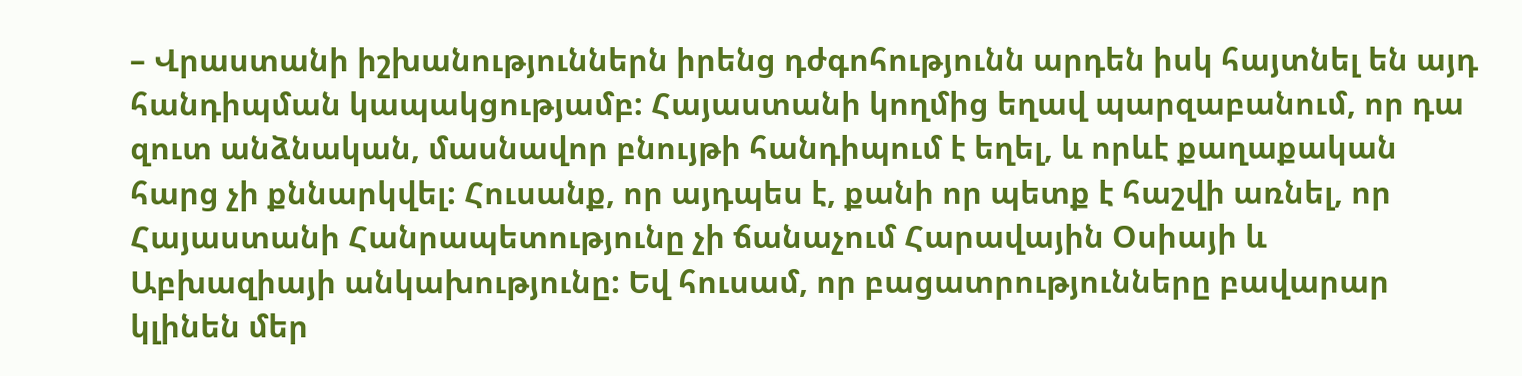– Վրաստանի իշխանություններն իրենց դժգոհությունն արդեն իսկ հայտնել են այդ հանդիպման կապակցությամբ: Հայաստանի կողմից եղավ պարզաբանում, որ դա զուտ անձնական, մասնավոր բնույթի հանդիպում է եղել, և որևէ քաղաքական հարց չի քննարկվել: Հուսանք, որ այդպես է, քանի որ պետք է հաշվի առնել, որ Հայաստանի Հանրապետությունը չի ճանաչում Հարավային Օսիայի և Աբխազիայի անկախությունը: Եվ հուսամ, որ բացատրությունները բավարար կլինեն մեր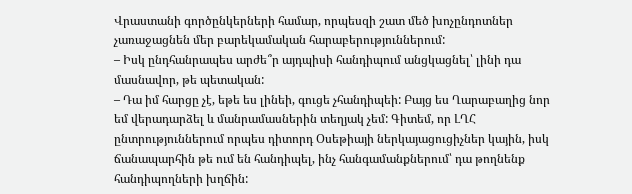Վրաստանի գործընկերների համար, որպեսզի շատ մեծ խոչընդոտներ չառաջացնեն մեր բարեկամական հարաբերություններում:
– Իսկ ընդհանրապես արժե՞ր այդպիսի հանդիպում անցկացնել՝ լինի դա մասնավոր, թե պետական:
– Դա իմ հարցը չէ, եթե ես լինեի, գուցե չհանդիպեի: Բայց ես Ղարաբաղից նոր եմ վերադարձել և մանրամասներին տեղյակ չեմ: Գիտեմ, որ ԼՂՀ ընտրություններում որպես դիտորդ Օսեթիայի ներկայացուցիչներ կային, իսկ ճանապարհին թե ում են հանդիպել, ինչ հանգամանքներում՝ դա թողնենք հանդիպողների խղճին: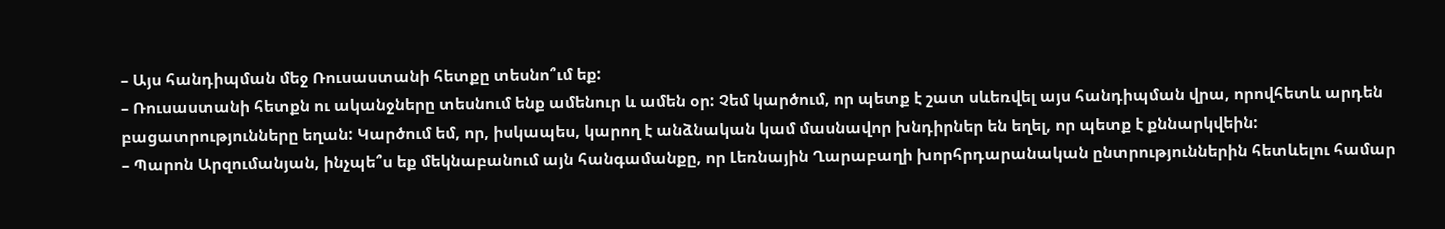– Այս հանդիպման մեջ Ռուսաստանի հետքը տեսնո՞ւմ եք:
– Ռուսաստանի հետքն ու ականջները տեսնում ենք ամենուր և ամեն օր: Չեմ կարծում, որ պետք է շատ սևեռվել այս հանդիպման վրա, որովհետև արդեն բացատրությունները եղան: Կարծում եմ, որ, իսկապես, կարող է անձնական կամ մասնավոր խնդիրներ են եղել, որ պետք է քննարկվեին:
– Պարոն Արզումանյան, ինչպե՞ս եք մեկնաբանում այն հանգամանքը, որ Լեռնային Ղարաբաղի խորհրդարանական ընտրություններին հետևելու համար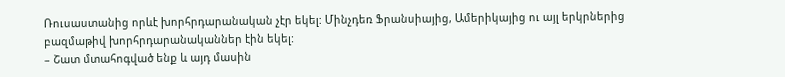Ռուսաստանից որևէ խորհրդարանական չէր եկել: Մինչդեռ Ֆրանսիայից, Ամերիկայից ու այլ երկրներից բազմաթիվ խորհրդարանականներ էին եկել:
– Շատ մտահոգված ենք և այդ մասին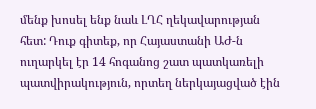մենք խոսել ենք նաև ԼՂՀ ղեկավարության հետ: Դուք գիտեք, որ Հայաստանի ԱԺ-ն ուղարկել էր 14 հոգանոց շատ պատկառելի պատվիրակություն, որտեղ ներկայացված էին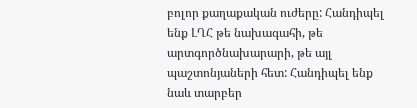բոլոր քաղաքական ուժերը: Հանդիպել ենք ԼՂՀ թե նախագահի, թե արտգործնախարարի, թե այլ պաշտոնյաների հետ: Հանդիպել ենք նաև տարբեր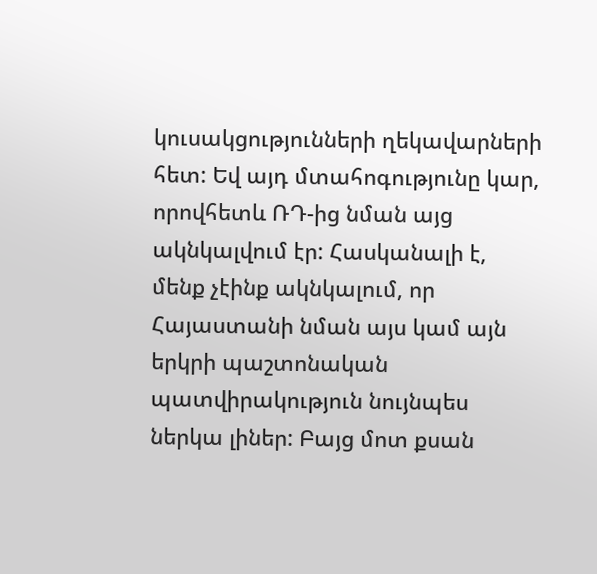կուսակցությունների ղեկավարների հետ: Եվ այդ մտահոգությունը կար, որովհետև ՌԴ-ից նման այց ակնկալվում էր: Հասկանալի է, մենք չէինք ակնկալում, որ Հայաստանի նման այս կամ այն երկրի պաշտոնական պատվիրակություն նույնպես ներկա լիներ: Բայց մոտ քսան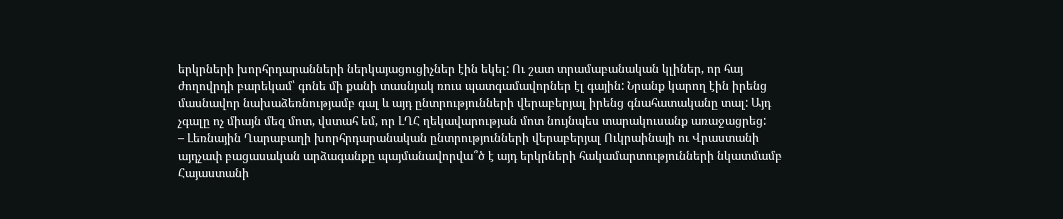երկրների խորհրդարանների ներկայացուցիչներ էին եկել: Ու շատ տրամաբանական կլիներ, որ հայ ժողովրդի բարեկամ՝ գոնե մի քանի տասնյակ ռուս պատգամավորներ էլ գային: Նրանք կարող էին իրենց մասնավոր նախաձեռնությամբ գալ և այդ ընտրությունների վերաբերյալ իրենց գնահատականը տալ: Այդ չգալը ոչ միայն մեզ մոտ, վստահ եմ, որ ԼՂՀ ղեկավարության մոտ նույնպես տարակուսանք առաջացրեց:
– Լեռնային Ղարաբաղի խորհրդարանական ընտրությունների վերաբերյալ Ուկրաինայի ու Վրաստանի այդչափ բացասական արձագանքը պայմանավորվա՞ծ է այդ երկրների հակամարտությունների նկատմամբ Հայաստանի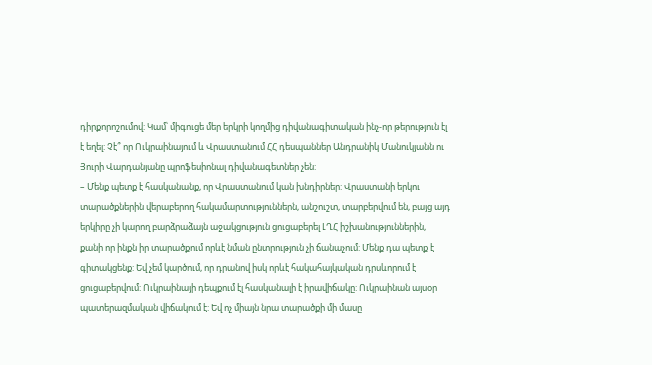դիրքորոշումով: Կամ՝ միգուցե մեր երկրի կողմից դիվանագիտական ինչ-որ թերություն էլ է եղել: Չէ՞ որ Ուկրաինայում և Վրաստանում ՀՀ դեսպաններ Անդրանիկ Մանուկյանն ու Յուրի Վարդանյանը պրոֆեսիոնալ դիվանագետներ չեն:
– Մենք պետք է հասկանանք, որ Վրաստանում կան խնդիրներ: Վրաստանի երկու տարածքներին վերաբերող հակամարտություններն, անշուշտ, տարբերվում են, բայց այդ երկիրը չի կարող բարձրաձայն աջակցություն ցուցաբերել ԼՂՀ իշխանություններին, քանի որ ինքն իր տարածքում որևէ նման ընտրություն չի ճանաչում: Մենք դա պետք է գիտակցենք: Եվ չեմ կարծում, որ դրանով իսկ որևէ հակահայկական դրսևորում է ցուցաբերվում: Ուկրաինայի դեպքում էլ հասկանալի է իրավիճակը: Ուկրաինան այսօր պատերազմական վիճակում է: Եվ ոչ միայն նրա տարածքի մի մասը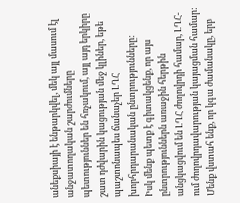անեքսիայի է ենթարկվել, մեկ այլ մասում էլ անջատողական շարժումները պետություններ են հռչակում, այլ այդ երկիրը շատ դժվարին կացության մեջ կլիներ, եթե պաշտոնապես ճանաչեր ԼՂՀ խորհրդարանական ընտրությունները:
Իսկ մենք պետք է գիտակցենք, որ այս ընտրություններն առաջին հերթին անցկացվում են ԼՂՀ ժողովրդի համար, ԼՂՀ-ում ժողովրդավարության կայացման համար: Մենք վստահ ենք, որ կգա ժամանակը, երբ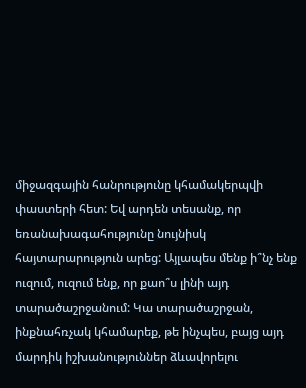միջազգային հանրությունը կհամակերպվի փաստերի հետ: Եվ արդեն տեսանք, որ եռանախագահությունը նույնիսկ հայտարարություն արեց: Այլապես մենք ի՞նչ ենք ուզում, ուզում ենք, որ քաո՞ս լինի այդ տարածաշրջանում: Կա տարածաշրջան, ինքնահռչակ կհամարեք, թե ինչպես, բայց այդ մարդիկ իշխանություններ ձևավորելու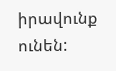իրավունք ունեն: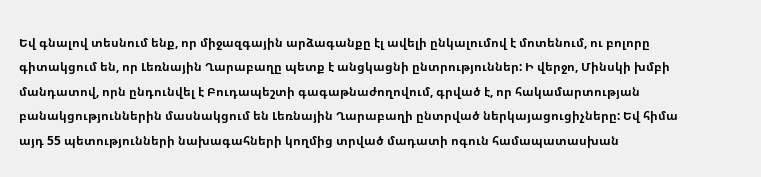Եվ գնալով տեսնում ենք, որ միջազգային արձագանքը էլ ավելի ընկալումով է մոտենում, ու բոլորը գիտակցում են, որ Լեռնային Ղարաբաղը պետք է անցկացնի ընտրություններ: Ի վերջո, Մինսկի խմբի մանդատով, որն ընդունվել է Բուդապեշտի գագաթնաժողովում, գրված է, որ հակամարտության բանակցություններին մասնակցում են Լեռնային Ղարաբաղի ընտրված ներկայացուցիչները: Եվ հիմա այդ 55 պետությունների նախագահների կողմից տրված մադատի ոգուն համապատասխան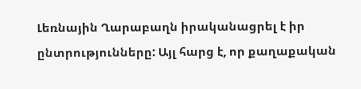Լեռնային Ղարաբաղն իրականացրել է իր ընտրությունները: Այլ հարց է, որ քաղաքական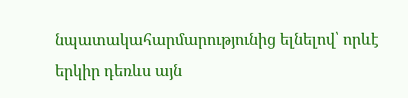նպատակահարմարությունից ելնելով՝ որևէ երկիր դեռևս այն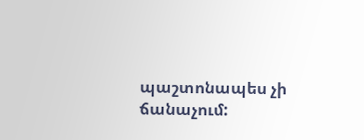պաշտոնապես չի ճանաչում: